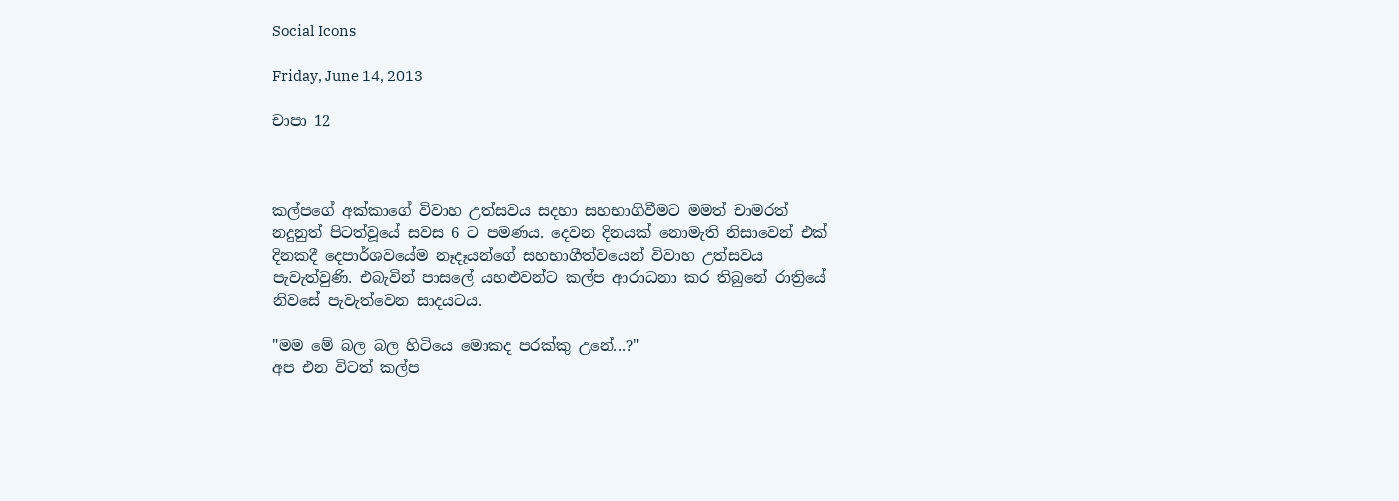Social Icons

Friday, June 14, 2013

චාපා 12



කල්පගේ අක්කාගේ විවාහ උත්සවය සදහා සහභාගිවීමට මමත් චාමරත් නදුනුත් පිටත්වූයේ සවස 6 ට පමණය. දෙවන දිනයක් නොමැති නිසාවෙන් එක් දිනකදී දෙපාර්ශවයේම නෑදෑයන්ගේ සහභාගීත්වයෙන් විවාහ උත්සවය පැවැත්වුණි. එබැවින් පාසලේ යහළුවන්ට කල්ප ආරාධනා කර තිබුනේ රාත්‍රියේ නිවසේ පැවැත්වෙන සාදයටය.

"මම මේ බල බල හිටියෙ මොකද පරක්කු උනේ...?"
අප එන විටත් කල්ප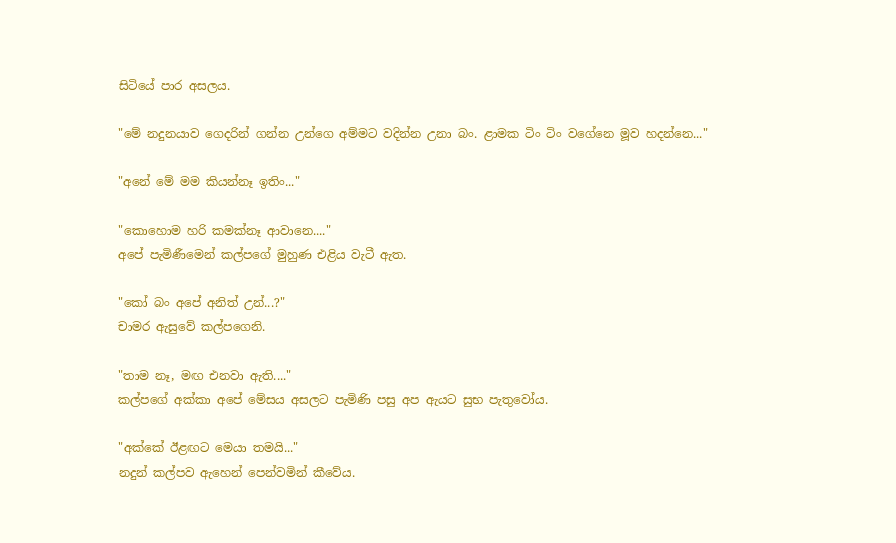සිටියේ පාර අසලය.

"මේ නදුනයාව ගෙදරින් ගන්න උන්ගෙ අම්මට වදින්න උනා බං. ළාමක ටිං ටිං වගේනෙ මූව හදන්නෙ..."

"අනේ මේ මම කියන්නෑ ඉතිං..."

"කොහොම හරි කමක්නෑ ආවානෙ...."
අපේ පැමිණීමෙන් කල්පගේ මුහුණ එළිය වැටී ඇත.

"කෝ බං අපේ අනිත් උන්...?"
චාමර ඇසුවේ කල්පගෙනි.

"තාම නෑ, මඟ එනවා ඇති...."
කල්පගේ අක්කා අපේ මේසය අසලට පැමිණි පසු අප ඇයට සුභ පැතුවෝය.

"අක්කේ ඊළඟට මෙයා තමයි..."
නදුන් කල්පව ඇහෙන් පෙන්වමින් කීවේය.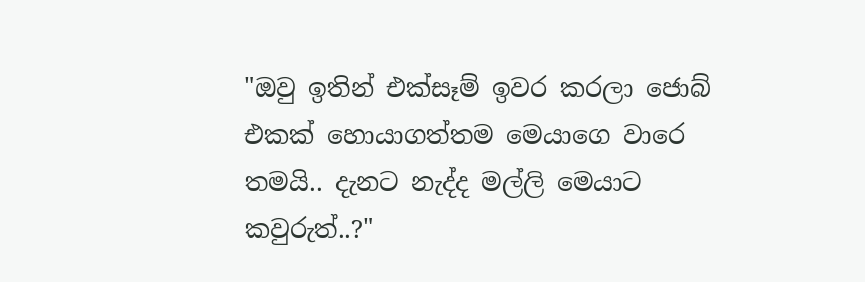"ඔවු ඉතින් එක්සෑම් ඉවර කරලා ජොබ් එකක් හොයාගත්තම මෙයාගෙ වාරෙ තමයි.. දැනට නැද්ද මල්ලි මෙයාට කවුරුත්..?"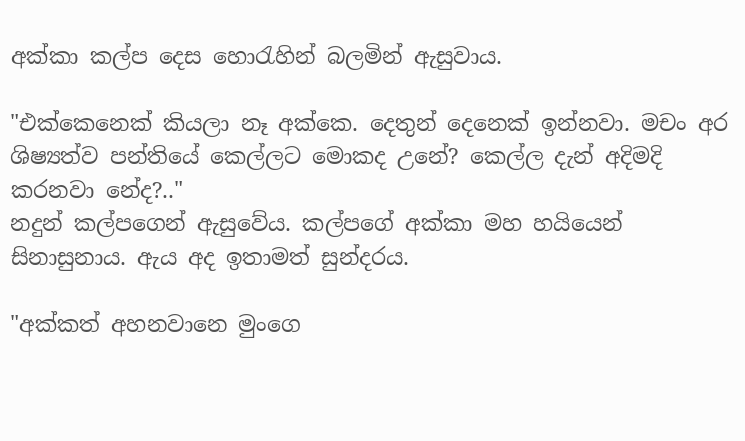අක්කා කල්ප දෙස හොරැහින් බලමින් ඇසුවාය.

"එක්කෙනෙක් කියලා නෑ අක්කෙ. දෙතුන් දෙනෙක් ඉන්නවා. මචං අර ශිෂ්‍යත්ව පන්තියේ කෙල්ලට මොකද උනේ? කෙල්ල දැන් අදිමදි කරනවා නේද?.."
නදුන් කල්පගෙන් ඇසුවේය. කල්පගේ අක්කා මහ හයියෙන් සිනාසුනාය. ඇය අද ඉතාමත් සුන්දරය.

"අක්කත් අහනවානෙ මුංගෙ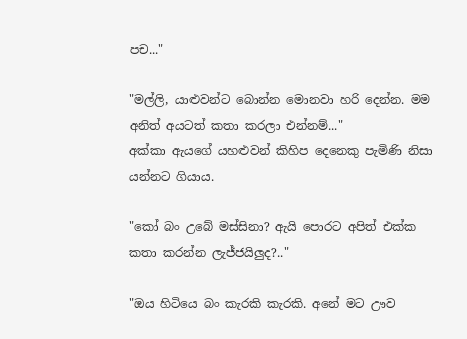පච..."

"මල්ලි, යාළුවන්ට බොන්න මොනවා හරි දෙන්න. මම අනිත් අයටත් කතා කරලා එන්නම්..."
අක්කා ඇයගේ යහළුවන් කිහිප දෙනෙකු පැමිණි නිසා යන්නට ගියාය.

"කෝ බං උබේ මස්සිනා? ඇයි පොරට අපිත් එක්ක කතා කරන්න ලැජ්ජයිලුද?.."

"ඔය හිටියෙ බං කැරකි කැරකි. අනේ මට ඌව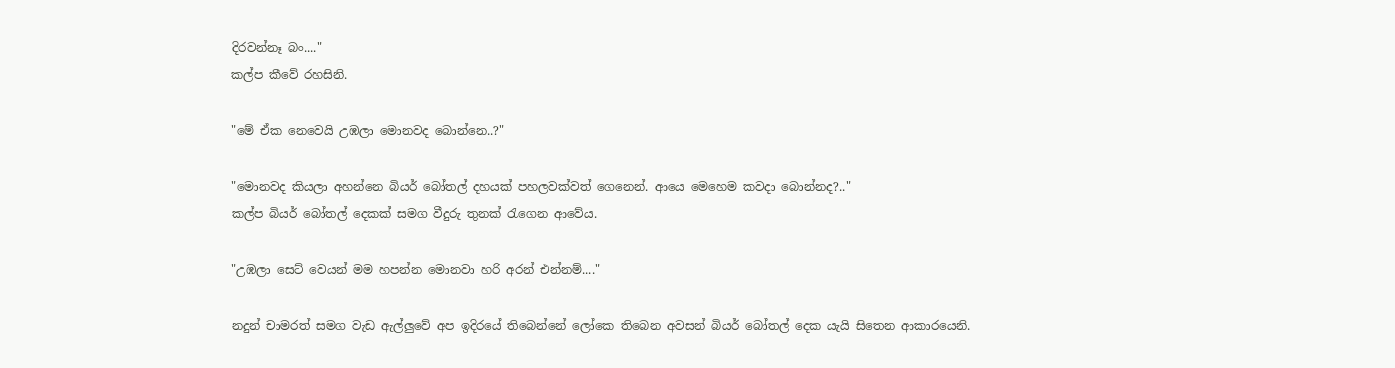දිරවන්නෑ බං...."
කල්ප කීවේ රහසිනි.

"මේ ඒක නෙවෙයි උඹලා මොනවද බොන්නෙ..?"

"මොනවද කියලා අහන්නෙ බියර් බෝතල් දහයක් පහලවක්වත් ගෙනෙන්. ආයෙ මෙහෙම කවදා බොන්නද?.."
කල්ප බියර් බෝතල් දෙකක් සමග වීදුරු තුනක් රැගෙන ආවේය.

"උඹලා සෙට් වෙයන් මම හපන්න මොනවා හරි අරන් එන්නම්...."

නදුන් චාමරත් සමග වැඩ ඇල්ලුවේ අප ඉදිරයේ තිබෙන්නේ ලෝකෙ තිබෙන අවසන් බියර් බෝතල් දෙක යැයි සිතෙන ආකාරයෙනි.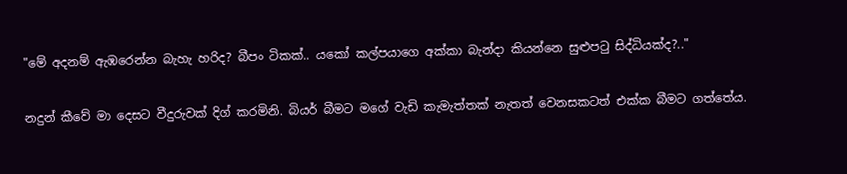"මේ අදනම් ඇඹරෙන්න බැහැ හරිද? බීපං ටිකක්.. යකෝ කල්පයාගෙ අක්කා බැන්දා කියන්නෙ සුළුපටු සිද්ධියක්ද?.."

නදුන් කීවේ මා දෙසට වීදුරුවක් දිග් කරමිනි. බියර් බීමට මගේ වැඩි කැමැත්තක් නැතත් වෙනසකටත් එක්ක බීමට ගත්තේය.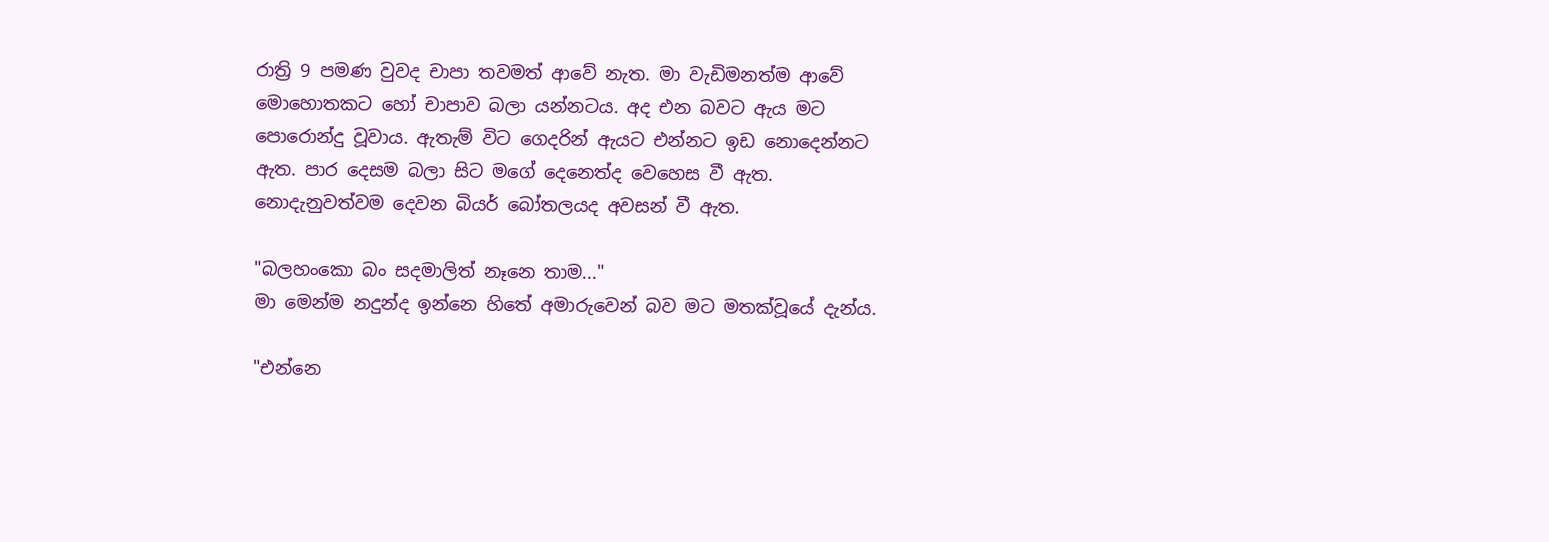රාත්‍රි 9 පමණ වුවද චාපා තවමත් ආවේ නැත. මා වැඩිමනත්ම ආවේ මොහොතකට හෝ චාපාව බලා යන්නටය. අද එන බවට ඇය මට පොරොන්දු වූවාය. ඇතැම් විට ගෙදරින් ඇයට එන්නට ඉඩ නොදෙන්නට ඇත. පාර දෙසම බලා සිට මගේ දෙනෙත්ද වෙහෙස වී ඇත. නොදැනුවත්වම දෙවන බියර් බෝතලයද අවසන් වී ඇත.

"බලහංකො බං සදමාලිත් නෑනෙ තාම..."
මා මෙන්ම නදුන්ද ඉන්නෙ හිතේ අමාරුවෙන් බව මට මතක්වූයේ දැන්ය.

"එන්නෙ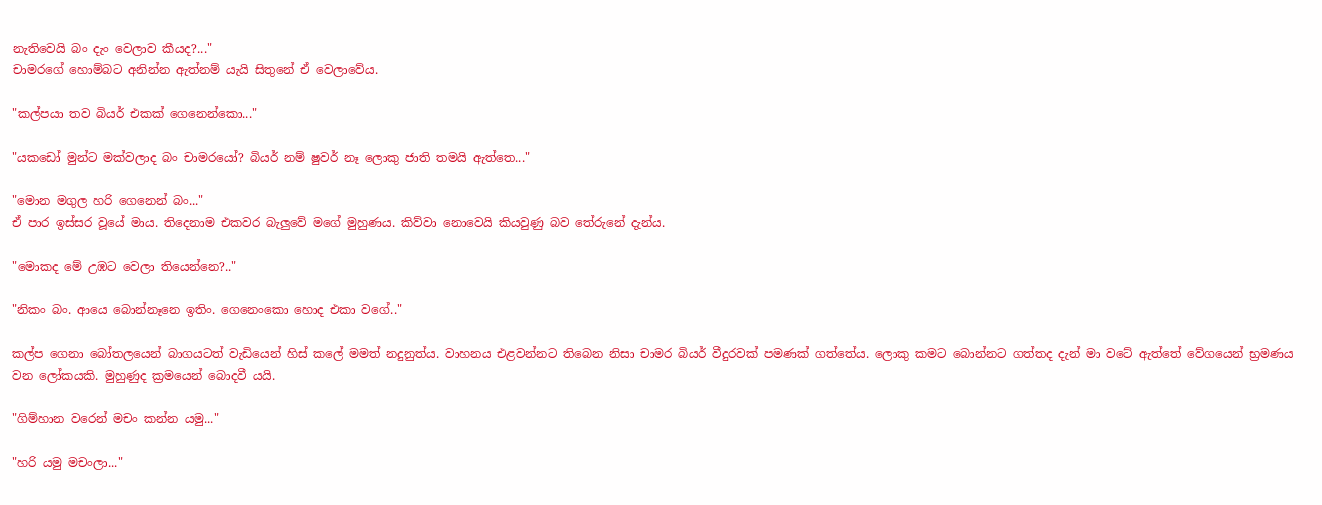නැතිවෙයි බං දැං වෙලාව කීයද?..."
චාමරගේ හොම්බට අනින්න ඇත්නම් යැයි සිතුනේ ඒ වෙලාවේය.

"කල්පයා තව බියර් එකක් ගෙනෙන්කො..."

"යකඩෝ මුන්ට මක්වලාද බං චාමරයෝ? බියර් නම් ෂුවර් නෑ ලොකු ජාති තමයි ඇත්තෙ..."

"මොන මගුල හරි ගෙනෙන් බං..."
ඒ පාර ඉස්සර වූයේ මාය. තිදෙනාම එකවර බැලුවේ මගේ මුහුණය. කිව්වා නොවෙයි කියවුණු බව තේරුනේ දැන්ය.

"මොකද මේ උඹට වෙලා තියෙන්නෙ?.."

"නිකං බං. ආයෙ බොන්නෑනෙ ඉතිං. ගෙනෙංකො හොද එකා වගේ.."

කල්ප ගෙනා බෝතලයෙන් බාගයටත් වැඩියෙන් හිස් කලේ මමත් නදුනුත්ය. වාහනය එළවන්නට තිබෙන නිසා චාමර බියර් වීදුරවක් පමණක් ගත්තේය. ලොකු කමට බොන්නට ගත්තද දැන් මා වටේ ඇත්තේ වේගයෙන් භ්‍රමණය වන ලෝකයකි. මුහුණුද ක්‍රමයෙන් බොදවී යයි.

"ගිම්හාන වරෙන් මචං කන්න යමු..."

"හරි යමු මචංලා..."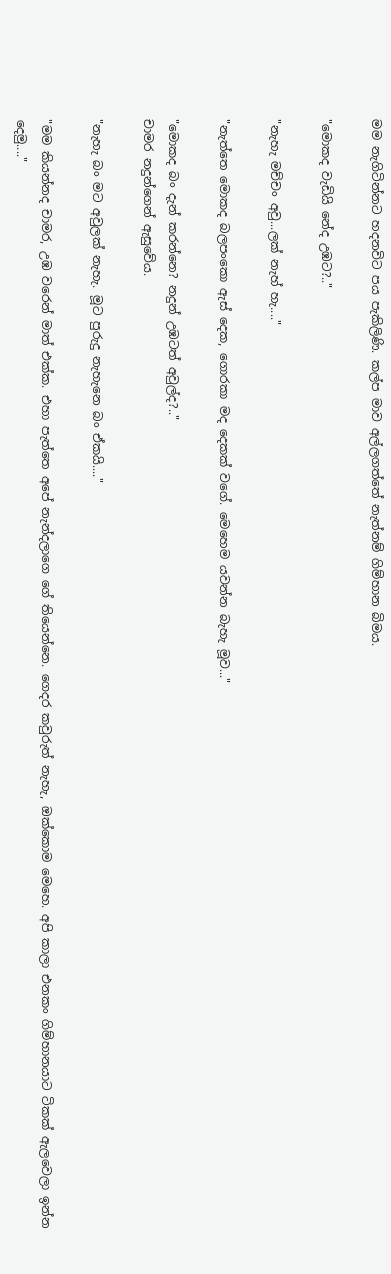මම නැගිටින්නට හදනවිට පය පැකිලිණි. කල්ප මාව අල්ලගත්තේ නැත්නම් ගිම්හාන බිමය.

"මොකද වැඩියි නේද උඹට?.."

"නැහැ මච්චං අවු...ලක් නැහ් හැ...."

"නැත්තෙ මොකද බලපංකො ඇස් දෙක, ගොරකා මද දෙකක් වගේ. මෙහෙම යවන්න බැහැ මූව..."

"මොකද බං දැන් කරන්නෙ? නදුන් උඹටත් අවුල්ද?.."
චාමර නදුන්ගෙන් ඇසුවේය.

"නැහැ බං මට අවුලක් නැහැ. මූට පුරුදු නැහැනෙ බං ඒකයි...."

"මම කියන්නද චාමර, උඹ වරෙන් මාත් එක්ක. එහා පැත්තෙ අපේ නැන්දලාගෙ ගේ තියෙන්නෙ. ගෙදර කවුරුත් නැහැ, ඔක්කොම මෙහෙ. අපි කාලා එනකං ගිම්හානයාට ටිකක් ඇලවෙලා ඉන්න දෙමු...."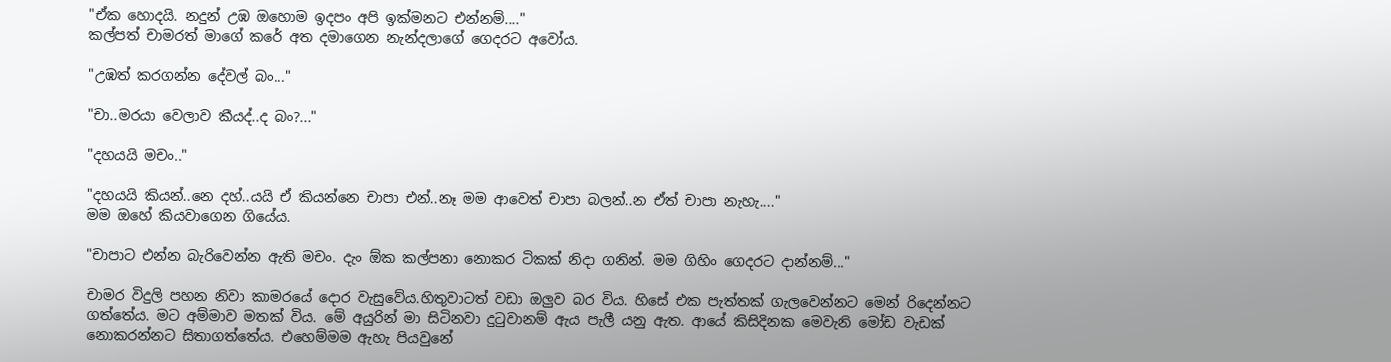"ඒක හොදයි. නදුන් උඹ ඔහොම ඉදපං අපි ඉක්මනට එන්නම්...."
කල්පත් චාමරත් මාගේ කරේ අත දමාගෙන නැන්දලාගේ ගෙදරට අවෝය.

"උඹත් කරගන්න දේවල් බං..."

"චා..මරයා වෙලාව කීයද්..ද බං?..."

"දහයයි මචං.."

"දහයයි කියන්..නෙ දහ්..යයි ඒ කියන්නෙ චාපා එන්..නෑ මම ආවෙත් චාපා බලන්..න ඒත් චාපා නැහැ...."
මම ඔහේ කියවාගෙන ගියේය.

"චාපාට එන්න බැරිවෙන්න ඇති මචං. දැං ඕක කල්පනා නොකර ටිකක් නිදා ගනින්. මම ගිහිං ගෙදරට දාන්නම්..."

චාමර විදුලි පහන නිවා කාමරයේ දොර වැසුවේය.හිතුවාටත් වඩා ඔලුව බර විය. හිසේ එක පැත්තක් ගැලවෙන්නට මෙන් රිදෙන්නට ගත්තේය. මට අම්මාව මතක් විය. මේ අයුරින් මා සිටිනවා දුටුවානම් ඇය පැලී යනු ඇත. ආයේ කිසිදිනක මෙවැනි මෝඩ වැඩක් නොකරන්නට සිතාගත්තේය. එහෙම්මම ඇහැ පියවුනේ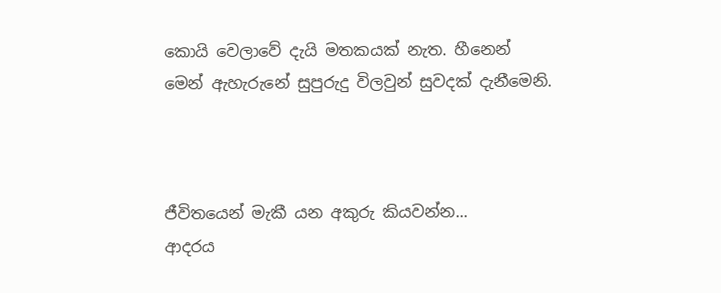කොයි වෙලාවේ දැයි මතකයක් නැත. හීනෙන් මෙන් ඇහැරුනේ සුපුරුදු විලවුන් සුවදක් දැනීමෙනි.



ජීවිතයෙන් මැකී යන අකුරු කියවන්න...
ආදරය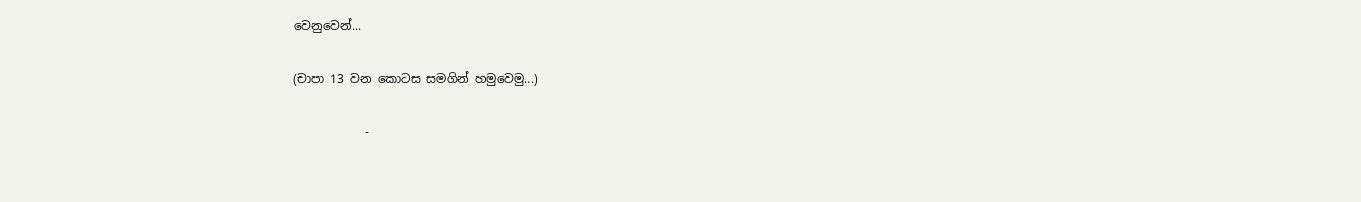වෙනුවෙන්...

(චාපා 13 වන කොටස සමගින් හමුවෙමු...)

            -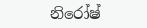නිරෝෂ්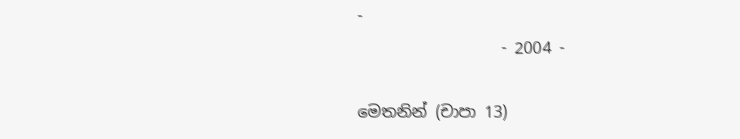-
                  - 2004 -

මෙතනින් (චාපා 13)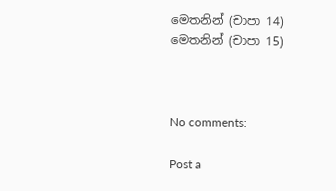මෙතනින් (චාපා 14)
මෙතනින් (චාපා 15)



No comments:

Post a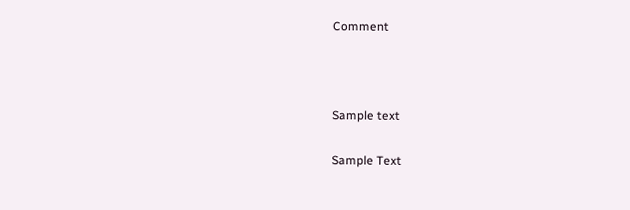Comment



Sample text

Sample Text